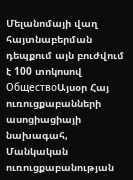Մելանոմայի վաղ հայտնաբերման դեպքում այն բուժվում է 100 տոկոսով
ОбществоԱյսօր Հայ ուռուցքաբանների ասոցիացիայի նախագահ, Մանկական ուռուցքաբանության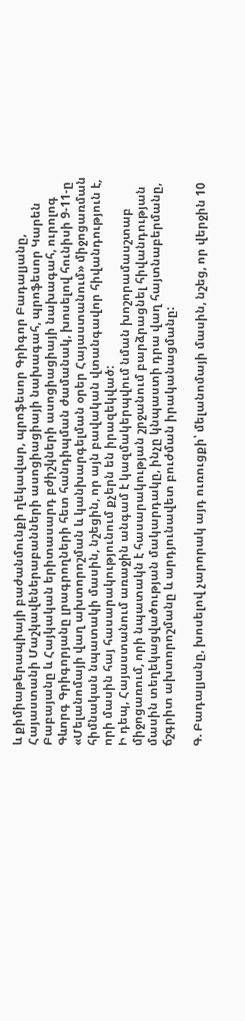և քիմիաթերապիայի բաժանմունքի ղեկավար, պրոֆեսոր Գրիգոր Բադալյանը, Հայաստանի Մաշկավեներաբանների ասոցիացիայի նախագահ, պրոֆեսոր Կարեն Բաբայանը և Հայկական երիտասարդ բժիշկների ասոցիացիայի նախագահ, ուրոլոգ Գևորգ Գրիգորյանը լրագրողների հետ հանդիպման ժամանակ, խոսելով հունիսի 9-11-ը «Մելանոմայի վաղ ախտորոշման և կանխարգելման օրեր Հայաստանում» միջոցառման հիմնական նպատակի մասին, նշեցին, որ այն բավական վտանգավոր հիվանդություն է, որի մասին հայ հասարակությունում քչերն են իրազեկված:
Ի դեպ, Հայաստանում առաջին անգամ է կազմակերպվում նման խոշորամասշտաբ միջոցառում, որի նպատակն է հասարակության շրջանում բարձրացնել հիվանդության մասին տեղեկացվածության մակարդակը, ինչը կնպաստի դրա վաղ հայտնաբերմանը, ճշգրիտ ախտորոշմանը և արդյունավետ բուժման իրականացմանը:

Գ. Բադալյանը, խոսելով չարորակ այդ ուռուցքի՝ մելանոմայի մասին, նշեց, որ վերջին 10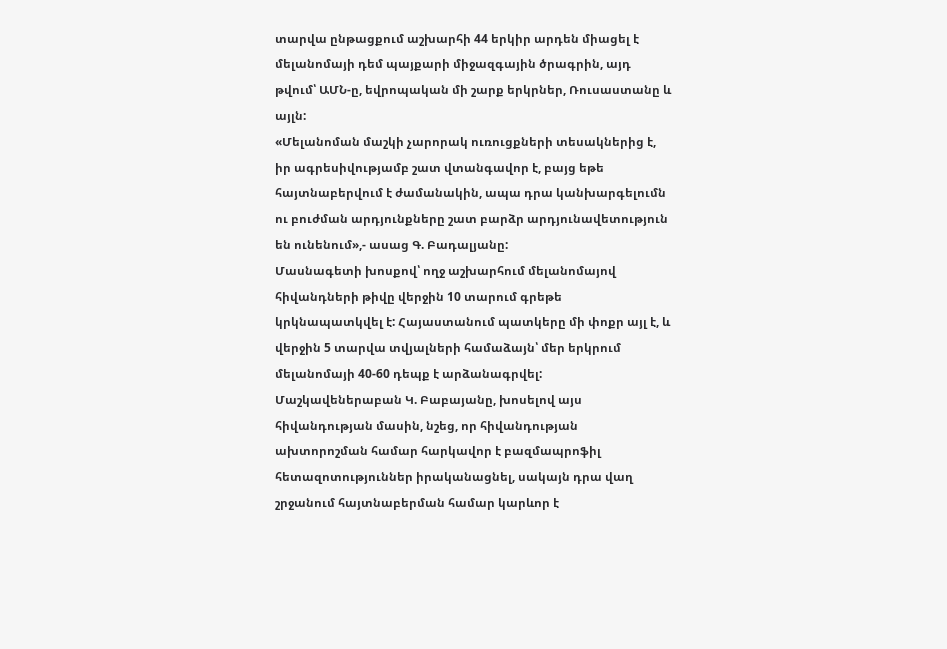տարվա ընթացքում աշխարհի 44 երկիր արդեն միացել է մելանոմայի դեմ պայքարի միջազգային ծրագրին, այդ թվում՝ ԱՄՆ-ը, եվրոպական մի շարք երկրներ, Ռուսաստանը և այլն:
«Մելանոման մաշկի չարորակ ուռուցքների տեսակներից է, իր ագրեսիվությամբ շատ վտանգավոր է, բայց եթե հայտնաբերվում է ժամանակին, ապա դրա կանխարգելումն ու բուժման արդյունքները շատ բարձր արդյունավետություն են ունենում»,- ասաց Գ. Բադալյանը:
Մասնագետի խոսքով՝ ողջ աշխարհում մելանոմայով հիվանդների թիվը վերջին 10 տարում գրեթե կրկնապատկվել է: Հայաստանում պատկերը մի փոքր այլ է, և վերջին 5 տարվա տվյալների համաձայն՝ մեր երկրում մելանոմայի 40-60 դեպք է արձանագրվել:
Մաշկավեներաբան Կ. Բաբայանը, խոսելով այս հիվանդության մասին, նշեց, որ հիվանդության ախտորոշման համար հարկավոր է բազմապրոֆիլ հետազոտություններ իրականացնել, սակայն դրա վաղ շրջանում հայտնաբերման համար կարևոր է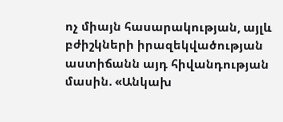ոչ միայն հասարակության, այլև բժիշկների իրազեկվածության աստիճանն այդ հիվանդության մասին. «Անկախ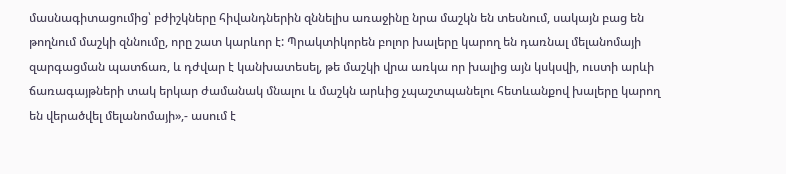մասնագիտացումից՝ բժիշկները հիվանդներին զննելիս առաջինը նրա մաշկն են տեսնում, սակայն բաց են թողնում մաշկի զննումը, որը շատ կարևոր է: Պրակտիկորեն բոլոր խալերը կարող են դառնալ մելանոմայի զարգացման պատճառ, և դժվար է կանխատեսել, թե մաշկի վրա առկա որ խալից այն կսկսվի, ուստի արևի ճառագայթների տակ երկար ժամանակ մնալու և մաշկն արևից չպաշտպանելու հետևանքով խալերը կարող են վերածվել մելանոմայի»,- ասում է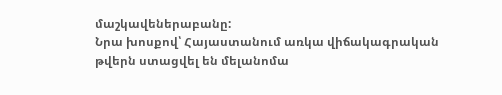մաշկավեներաբանը:
Նրա խոսքով՝ Հայաստանում առկա վիճակագրական թվերն ստացվել են մելանոմա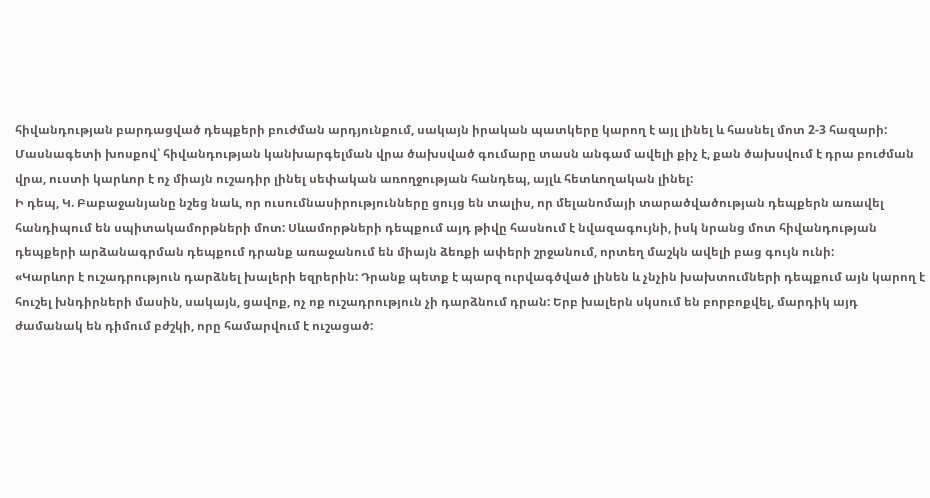հիվանդության բարդացված դեպքերի բուժման արդյունքում, սակայն իրական պատկերը կարող է այլ լինել և հասնել մոտ 2-3 հազարի: Մասնագետի խոսքով՝ հիվանդության կանխարգելման վրա ծախսված գումարը տասն անգամ ավելի քիչ է, քան ծախսվում է դրա բուժման վրա, ուստի կարևոր է ոչ միայն ուշադիր լինել սեփական առողջության հանդեպ, այլև հետևողական լինել:
Ի դեպ, Կ. Բաբաջանյանը նշեց նաև, որ ուսումնասիրությունները ցույց են տալիս, որ մելանոմայի տարածվածության դեպքերն առավել հանդիպում են սպիտակամորթների մոտ: Սևամորթների դեպքում այդ թիվը հասնում է նվազագույնի, իսկ նրանց մոտ հիվանդության դեպքերի արձանագրման դեպքում դրանք առաջանում են միայն ձեռքի ափերի շրջանում, որտեղ մաշկն ավելի բաց գույն ունի:
«Կարևոր է ուշադրություն դարձնել խալերի եզրերին: Դրանք պետք է պարզ ուրվագծված լինեն և չնչին խախտումների դեպքում այն կարող է հուշել խնդիրների մասին, սակայն, ցավոք, ոչ ոք ուշադրություն չի դարձնում դրան: Երբ խալերն սկսում են բորբոքվել, մարդիկ այդ ժամանակ են դիմում բժշկի, որը համարվում է ուշացած: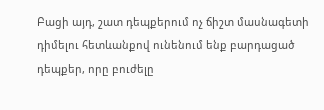Բացի այդ, շատ դեպքերում ոչ ճիշտ մասնագետի դիմելու հետևանքով ունենում ենք բարդացած դեպքեր, որը բուժելը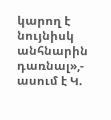կարող է նույնիսկ անհնարին դառնալ»,- ասում է Կ.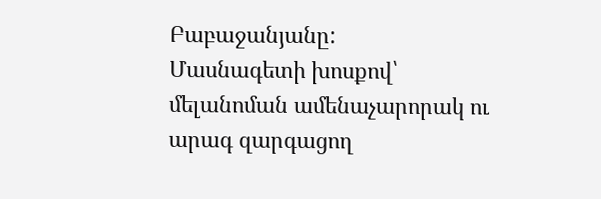Բաբաջանյանը:
Մասնագետի խոսքով՝ մելանոման ամենաչարորակ ու արագ զարգացող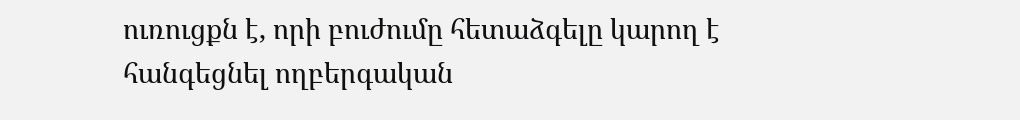ուռուցքն է, որի բուժումը հետաձգելը կարող է հանգեցնել ողբերգական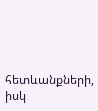հետևանքների, իսկ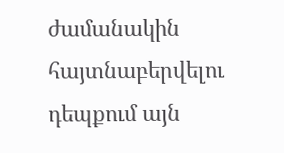ժամանակին հայտնաբերվելու դեպքում այն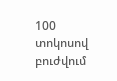100 տոկոսով բուժվում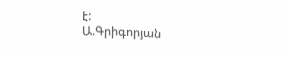է:
Ա.Գրիգորյան